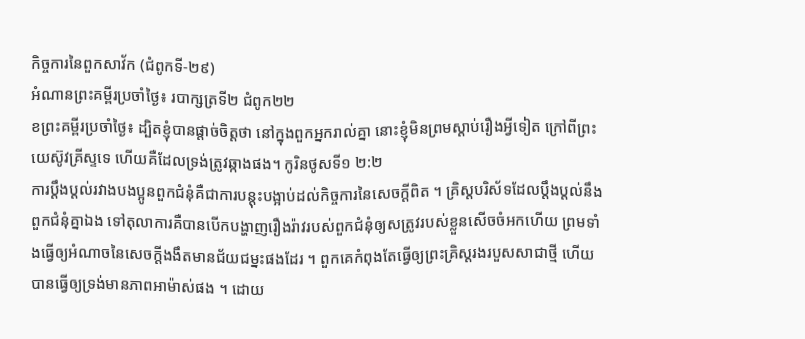កិច្ចការនៃពួកសាវ័ក (ជំពូកទី-២៩)
អំណានព្រះគម្ពីរប្រចាំថ្ងៃ៖ របាក្សត្រទី២ ជំពូក២២
ខព្រះគម្ពីរប្រចាំថ្ងៃ៖ ដ្បិតខ្ញុំបានផ្តាច់ចិត្តថា នៅក្នុងពួកអ្នករាល់គ្នា នោះខ្ញុំមិនព្រមស្តាប់រឿងអ្វីទៀត ក្រៅពីព្រះយេស៊ូវគ្រីស្ទទេ ហើយគឺដែលទ្រង់ត្រូវឆ្កាងផង។ កូរិនថូសទី១ ២:២
ការប្ដឹងប្តល់រវាងបងប្អូនពួកជំនុំគឺជាការបន្តុះបង្អាប់ដល់កិច្ចការនៃសេចក្តីពិត ។ គ្រិស្តបរិស័ទដែលប្តឹងប្តល់នឹងពួកជំនុំគ្នាឯង ទៅតុលាការគឺបានបើកបង្ហាញរឿងរ៉ាវរបស់ពួកជំនុំឲ្យសត្រូវរបស់ខ្លួនសើចចំអកហើយ ព្រមទាំងធ្វើឲ្យអំណាចនៃសេចក្ដីងងឹតមានជ័យជម្នះផងដែរ ។ ពួកគេកំពុងតែធ្វើឲ្យព្រះគ្រិស្តរងរបួសសាជាថ្មី ហើយបានធ្វើឲ្យទ្រង់មានភាពអាម៉ាស់ផង ។ ដោយ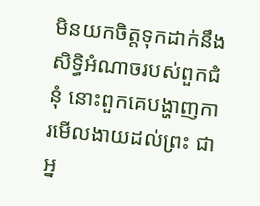មិនយកចិត្តទុកដាក់នឹងសិទ្ធិអំណាចរបស់ពួកជំនុំ នោះពួកគេបង្ហាញការមើលងាយដល់ព្រះ ជាអ្ន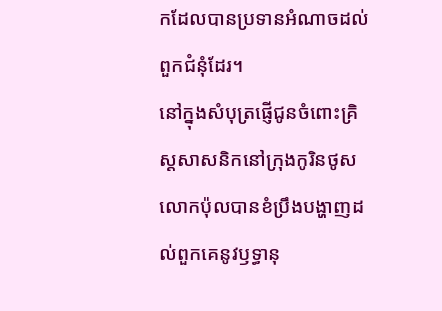កដែលបានប្រទានអំណាចដល់ពួកជំនុំដែរ។
នៅក្នុងសំបុត្រផ្ញើជូនចំពោះគ្រិស្ដសាសនិកនៅក្រុងកូរិនថូស លោកប៉ុលបានខំប្រឹងបង្ហាញដល់ពួកគេនូវឫទ្ធានុ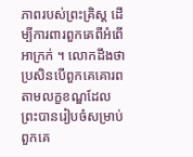ភាពរបស់ព្រះគ្រិស្ដ ដើម្បីការពារពួកគេពីអំពើអាក្រក់ ។ លោកដឹងថាប្រសិនបើពួកគេគោរពតាមលក្ខខណ្ឌដែលព្រះបានរៀបចំសម្រាប់ពួកគេ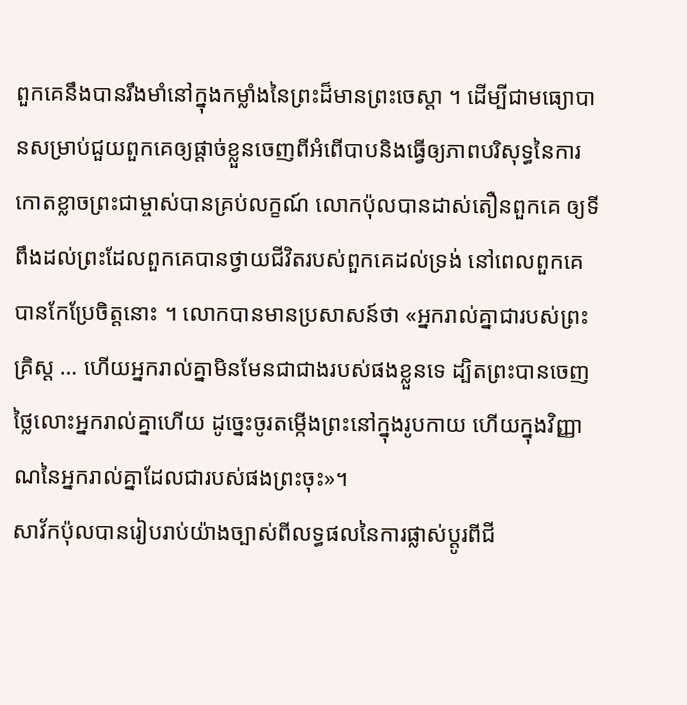ពួកគេនឹងបានរឹងមាំនៅក្នុងកម្លាំងនៃព្រះដ៏មានព្រះចេស្តា ។ ដើម្បីជាមធ្យោបានសម្រាប់ជួយពួកគេឲ្យផ្តាច់ខ្លួនចេញពីអំពើបាបនិងធ្វើឲ្យភាពបរិសុទ្ធនៃការកោតខ្លាចព្រះជាម្ចាស់បានគ្រប់លក្ខណ៍ លោកប៉ុលបានដាស់តឿនពួកគេ ឲ្យទីពឹងដល់ព្រះដែលពួកគេបានថ្វាយជីវិតរបស់ពួកគេដល់ទ្រង់ នៅពេលពួកគេបានកែប្រែចិត្ដនោះ ។ លោកបានមានប្រសាសន៍ថា «អ្នករាល់គ្នាជារបស់ព្រះគ្រិស្ត … ហើយអ្នករាល់គ្នាមិនមែនជាជាងរបស់ផងខ្លួនទេ ដ្បិតព្រះបានចេញថ្លៃលោះអ្នករាល់គ្នាហើយ ដូច្នេះចូរតម្កើងព្រះនៅក្នុងរូបកាយ ហើយក្នុងវិញ្ញាណនៃអ្នករាល់គ្នាដែលជារបស់ផងព្រះចុះ»។
សាវ័កប៉ុលបានរៀបរាប់យ៉ាងច្បាស់ពីលទ្ធផលនៃការផ្លាស់ប្តូរពីជី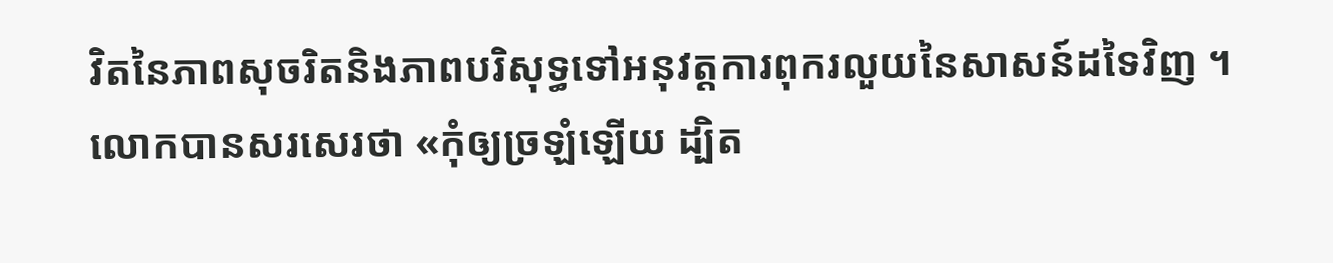វិតនៃភាពសុចរិតនិងភាពបរិសុទ្ធទៅអនុវត្តការពុករលួយនៃសាសន៍ដទៃវិញ ។ លោកបានសរសេរថា «កុំឲ្យច្រឡំឡើយ ដ្បិត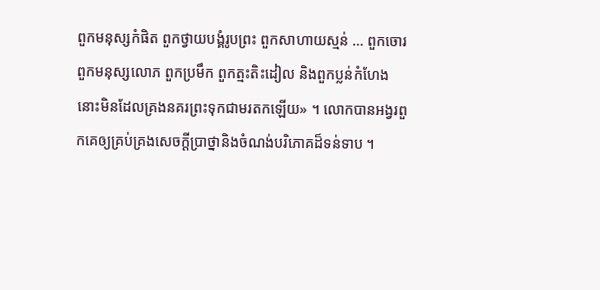ពួកមនុស្សកំផិត ពួកថ្វាយបង្គំរូបព្រះ ពួកសាហាយស្មន់ … ពួកចោរ ពួកមនុស្សលោភ ពួកប្រមឹក ពួកត្មះតិះដៀល និងពួកប្លន់កំហែង នោះមិនដែលគ្រងនគរព្រះទុកជាមរតកឡើយ» ។ លោកបានអង្វរពួកគេឲ្យគ្រប់គ្រងសេចក្តីប្រាថ្នានិងចំណង់បរិភោគដ៏ទន់ទាប ។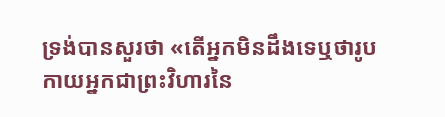ទ្រង់បានសួរថា «តើអ្នកមិនដឹងទេឬថារូបកាយអ្នកជាព្រះវិហារនៃ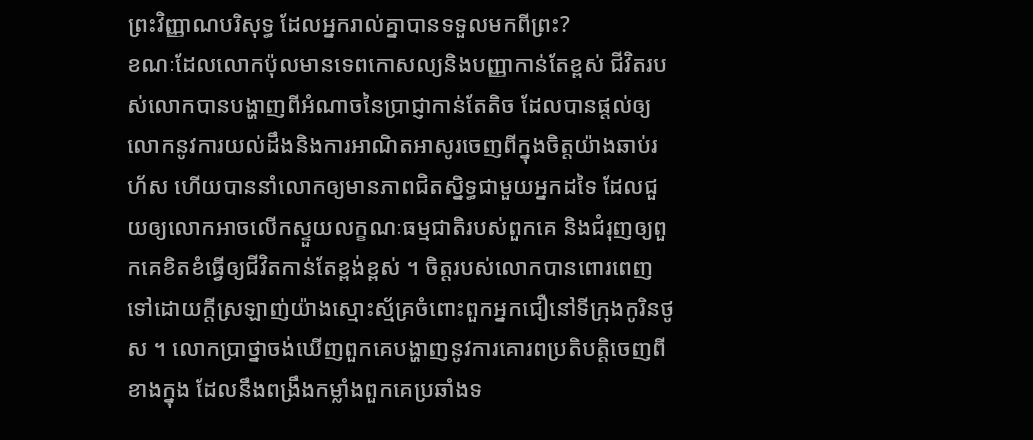ព្រះវិញ្ញាណបរិសុទ្ធ ដែលអ្នករាល់គ្នាបានទទួលមកពីព្រះ?
ខណៈដែលលោកប៉ុលមានទេពកោសល្យនិងបញ្ញាកាន់តែខ្ពស់ ជីវិតរបស់លោកបានបង្ហាញពីអំណាចនៃប្រាជ្ញាកាន់តែតិច ដែលបានផ្ដល់ឲ្យលោកនូវការយល់ដឹងនិងការអាណិតអាសូរចេញពីក្នុងចិត្តយ៉ាងឆាប់រហ័ស ហើយបាននាំលោកឲ្យមានភាពជិតស្និទ្ធជាមួយអ្នកដទៃ ដែលជួយឲ្យលោកអាចលើកស្ទួយលក្ខណៈធម្មជាតិរបស់ពួកគេ និងជំរុញឲ្យពួកគេខិតខំធ្វើឲ្យជីវិតកាន់តែខ្ពង់ខ្ពស់ ។ ចិត្តរបស់លោកបានពោរពេញទៅដោយក្ដីស្រឡាញ់យ៉ាងស្មោះស្ម័គ្រចំពោះពួកអ្នកជឿនៅទីក្រុងកូរិនថូស ។ លោកប្រាថ្នាចង់ឃើញពួកគេបង្ហាញនូវការគោរពប្រតិបត្តិចេញពីខាងក្នុង ដែលនឹងពង្រឹងកម្លាំងពួកគេប្រឆាំងទ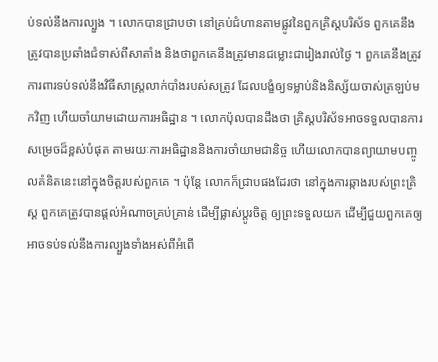ប់ទល់នឹងការល្បួង ។ លោកបានជ្រាបថា នៅគ្រប់ជំហានតាមផ្លូវនៃពួកគ្រិស្តបរិស័ទ ពួកគេនឹងត្រូវបានប្រឆាំងជំទាស់ពីសាតាំង និងថាពួកគេនឹងត្រូវមានជម្លោះជារៀងរាល់ថ្ងៃ ។ ពួកគេនឹងត្រូវការពារទប់ទល់នឹងវិធីសាស្រ្តលាក់បាំងរបស់សត្រូវ ដែលបង្ខំឲ្យទម្លាប់និងនិស្ស័យចាស់ត្រឡប់មកវិញ ហើយចាំយាមដោយការអធិដ្ឋាន ។ លោកប៉ុលបានដឹងថា គ្រិស្តបរិស័ទអាចទទួលបានការសម្រេចដ៏ខ្ពស់បំផុត តាមរយៈការអធិដ្ឋាននិងការចាំយាមជានិច្ច ហើយលោកបានព្យាយាមបញ្ចូលគំនិតនេះនៅក្នុងចិត្តរបស់ពួកគេ ។ ប៉ុន្តែ លោកក៏ជ្រាបផងដែរថា នៅក្នុងការឆ្កាងរបស់ព្រះគ្រិស្ត ពួកគេត្រូវបានផ្ដល់អំណាចគ្រប់គ្រាន់ ដើម្បីផ្លាស់ប្តូរចិត្ត ឲ្យព្រះទទួលយក ដើម្បីជួយពួកគេឲ្យអាចទប់ទល់នឹងការល្បួងទាំងអស់ពីអំពើ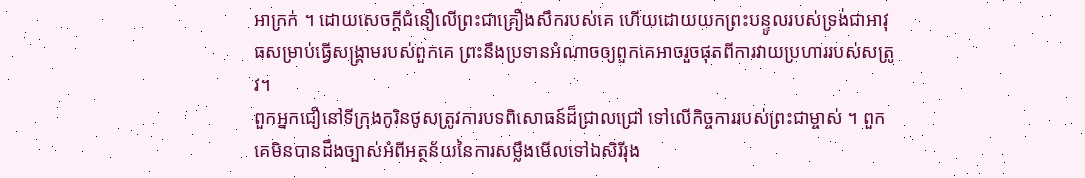អាក្រក់ ។ ដោយសេចក្ដីជំនឿលើព្រះជាគ្រឿងសឹករបស់គេ ហើយដោយយកព្រះបន្ទូលរបស់ទ្រង់ជាអាវុធសម្រាប់ធ្វើសង្រ្គាមរបស់ពួកគេ ព្រះនឹងប្រទានអំណាចឲ្យពួកគេអាចរួចផុតពីការវាយប្រហាររបស់សត្រូវ។
ពួកអ្នកជឿនៅទីក្រុងកូរិនថូសត្រូវការបទពិសោធន៍ដ៏ជ្រាលជ្រៅ ទៅលើកិច្ចការរបស់ព្រះជាម្ចាស់ ។ ពួកគេមិនបានដឹងច្បាស់អំពីអត្ថន័យនៃការសម្លឹងមើលទៅឯសិរីរុង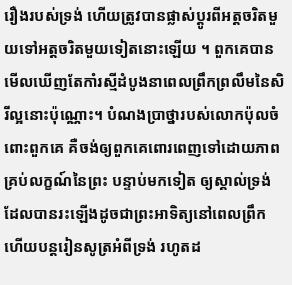រឿងរបស់ទ្រង់ ហើយត្រូវបានផ្លាស់ប្តូរពីអត្តចរិតមួយទៅអត្តចរិតមួយទៀតនោះឡើយ ។ ពួកគេបានមើលឃើញតែកាំរស្មីដំបូងនាពេលព្រឹកព្រលឹមនៃសិរីល្អនោះប៉ុណ្ណោះ។ បំណងប្រាថ្នារបស់លោកប៉ុលចំពោះពួកគេ គឺចង់ឲ្យពួកគេពោរពេញទៅដោយភាពគ្រប់លក្ខណ៍នៃព្រះ បន្ទាប់មកទៀត ឲ្យស្គាល់ទ្រង់ដែលបានរះឡើងដូចជាព្រះអាទិត្យនៅពេលព្រឹក ហើយបន្តរៀនសូត្រអំពីទ្រង់ រហូតដ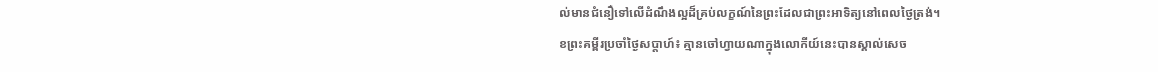ល់មានជំនឿទៅលើដំណឹងល្អដ៏គ្រប់លក្ខណ៍នៃព្រះដែលជាព្រះអាទិត្យនៅពេលថ្ងៃត្រង់។
ខព្រះគម្ពីរប្រចាំថ្ងៃសប្តាហ៍៖ គ្មានចៅហ្វាយណាក្នុងលោកីយ៍នេះបានស្គាល់សេច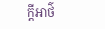ក្តីអាថ៌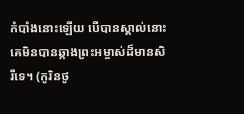កំបាំងនោះឡើយ បើបានស្គាល់នោះគេមិនបានឆ្កាងព្រះអម្ចាស់ដ៏មានសិរីទេ។ (កូរិនថូ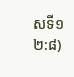សទី១ ២:៨)